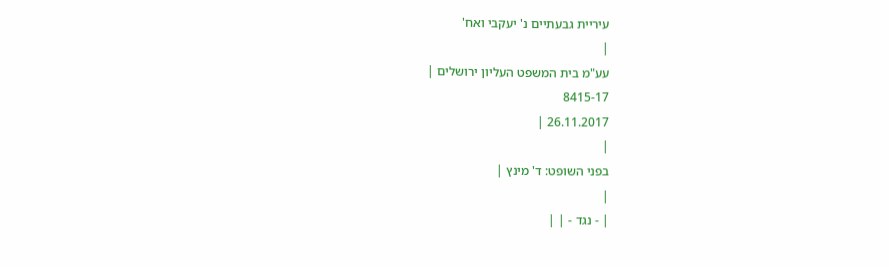עיריית גבעתיים נ' יעקבי ואח'
|
עע"מ בית המשפט העליון ירושלים |
8415-17
26.11.2017 |
|
בפני השופט: ד' מינץ |
|
| - נגד - | |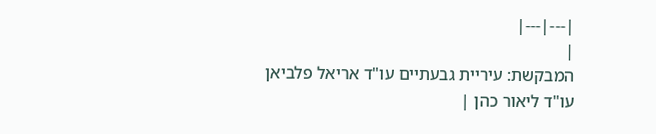|---|---|
|
המבקשת: עיריית גבעתיים עו"ד אריאל פלביאן עו"ד ליאור כהן |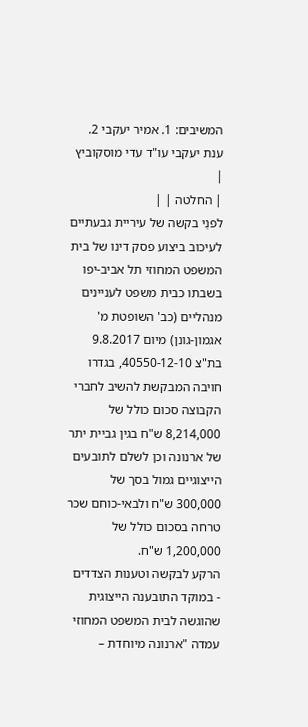המשיבים: 1. אמיר יעקבי 2. ענת יעקבי עו"ד עדי מוסקוביץ |
| החלטה | |
לפנַי בקשה של עיריית גבעתיים לעיכוב ביצוע פסק דינו של בית המשפט המחוזי תל אביב-יפו בשבתו כבית משפט לעניינים מנהליים (כב' השופטת מ' אגמון-גונן) מיום 9.8.2017 בת"צ 40550-12-10, בגדרו חויבה המבקשת להשיב לחברי הקבוצה סכום כולל של 8,214,000 ש"ח בגין גביית יתר של ארנונה וכן לשלם לתובעים הייצוגיים גמול בסך של 300,000 ש"ח ולבאי-כוחם שכר טרחה בסכום כולל של 1,200,000 ש"ח.
הרקע לבקשה וטענות הצדדים
- במוקד התובענה הייצוגית שהוגשה לבית המשפט המחוזי עמדה "ארנונה מיוחדת –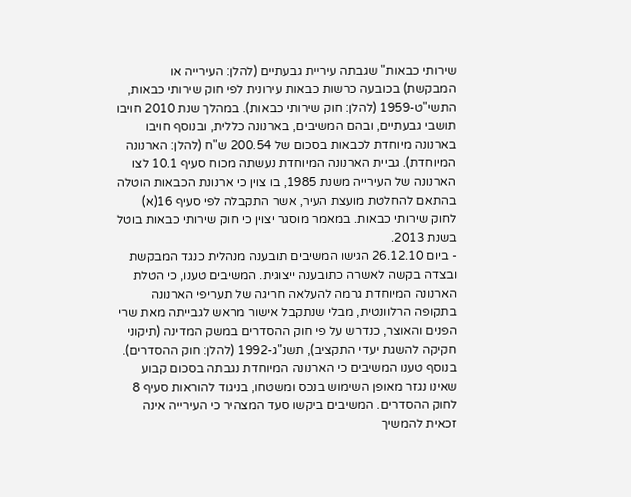שירותי כבאות" שגבתה עיריית גבעתיים (להלן: העירייה או המבקשת) בכובעה כרשות כבאות עירונית לפי חוק שירותי כבאות, התשי"ט-1959 (להלן: חוק שירותי כבאות). במהלך שנת 2010 חויבו תושבי גבעתיים, ובהם המשיבים, בארנונה כללית, ובנוסף חויבו בארנונה מיוחדת לכבאות בסכום של 200.54 ש"ח (להלן: הארנונה המיוחדת). גביית הארנונה המיוחדת נעשתה מכוח סעיף 10.1 לצו הארנונה של העירייה משנת 1985, בו צוין כי ארנונת הכבאות הוטלה בהתאם להחלטת מועצת העיר, אשר התקבלה לפי סעיף 16(א) לחוק שירותי כבאות. במאמר מוסגר יצוין כי חוק שירותי כבאות בוטל בשנת 2013.
- ביום 26.12.10 הגישו המשיבים תובענה מנהלית כנגד המבקשת ובצדה בקשה לאשרה כתובענה ייצוגית. המשיבים טענו, כי הטלת הארנונה המיוחדת גרמה להעלאה חריגה של תעריפי הארנונה בתקופה הרלוונטית, מבלי שנתקבל אישור מראש לגבייתה מאת שרי הפנים והאוצר, כנדרש על פי חוק ההסדרים במשק המדינה (תיקוני חקיקה להשגת יעדי התקציב), תשנ"ג-1992 (להלן: חוק ההסדרים). בנוסף טענו המשיבים כי הארנונה המיוחדת נגבתה בסכום קבוע שאינו נגזר מאופן השימוש בנכס ומשטחו, בניגוד להוראות סעיף 8 לחוק ההסדרים. המשיבים ביקשו סעד המצהיר כי העירייה אינה זכאית להמשיך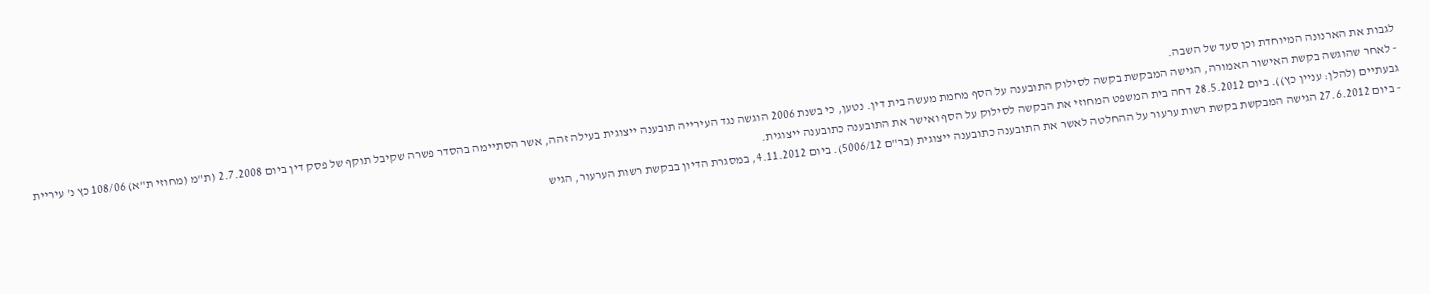לגבות את הארנונה המיוחדת וכן סעד של השבה.
- לאחר שהוגשה בקשת האישור האמורה, הגישה המבקשת בקשה לסילוק התובענה על הסף מחמת מעשה בית דין. נטען, כי בשנת 2006 הוגשה נגד העירייה תובענה ייצוגית בעילה זהה, אשר הסתיימה בהסדר פשרה שקיבל תוקף של פסק דין ביום 2.7.2008 (ת"מ (מחוזי ת"א) 108/06 כץ נ' עיריית גבעתיים (להלן: עניין כץ)). ביום 28.5.2012 דחה בית המשפט המחוזי את הבקשה לסילוק על הסף ואישר את התובענה כתובענה ייצוגית.
- ביום 27.6.2012 הגישה המבקשת בקשת רשות ערעור על ההחלטה לאשר את התובענה כתובענה ייצוגית (בר"ם 5006/12). ביום 4.11.2012, במסגרת הדיון בבקשת רשות הערעור, הגיש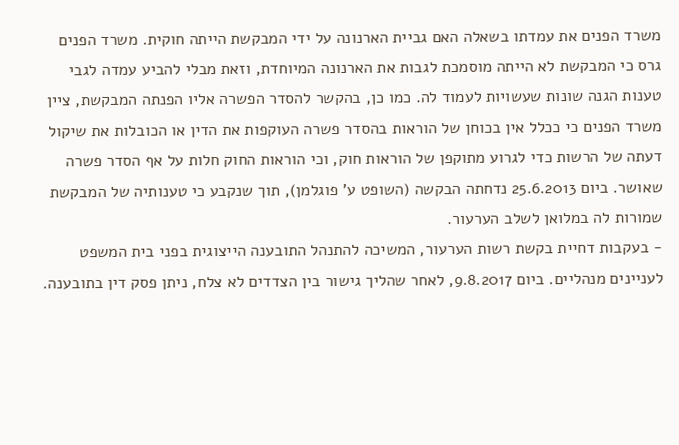משרד הפנים את עמדתו בשאלה האם גביית הארנונה על ידי המבקשת הייתה חוקית. משרד הפנים גרס כי המבקשת לא הייתה מוסמכת לגבות את הארנונה המיוחדת, וזאת מבלי להביע עמדה לגבי טענות הגנה שונות שעשויות לעמוד לה. כמו כן, בהקשר להסדר הפשרה אליו הפנתה המבקשת, ציין משרד הפנים כי ככלל אין בכוחן של הוראות בהסדר פשרה העוקפות את הדין או הכובלות את שיקול דעתה של הרשות כדי לגרוע מתוקפן של הוראות חוק, וכי הוראות החוק חלות על אף הסדר פשרה שאושר. ביום 25.6.2013 נדחתה הבקשה (השופט ע' פוגלמן), תוך שנקבע כי טענותיה של המבקשת שמורות לה במלואן לשלב הערעור.
- בעקבות דחיית בקשת רשות הערעור, המשיכה להתנהל התובענה הייצוגית בפני בית המשפט לעניינים מנהליים. ביום 9.8.2017, לאחר שהליך גישור בין הצדדים לא צלח, ניתן פסק דין בתובענה.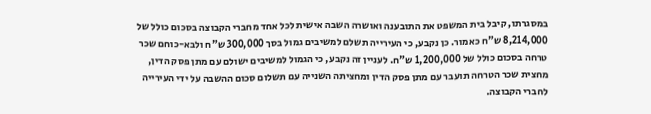במסגרתו, קיבל בית המשפט את התובענה ואושרה השבה אישית לכל אחד מחברי הקבוצה בסכום כולל של 8,214,000 ש"ח כאמור. כן נקבע, כי העירייה תשלם למשיבים גמול בסך 300,000 ש"ח ולבא-כוחם שכר טרחה בסכום כולל של 1,200,000 ש"ח. לעניין זה נקבע, כי הגמול למשיבים ישולם עם מתן פסק הדין, מחצית שכר הטרחה תועבר עם מתן פסק הדין ומחציתה השנייה עם תשלום סכום ההשבה על ידי העירייה לחברי הקבוצה.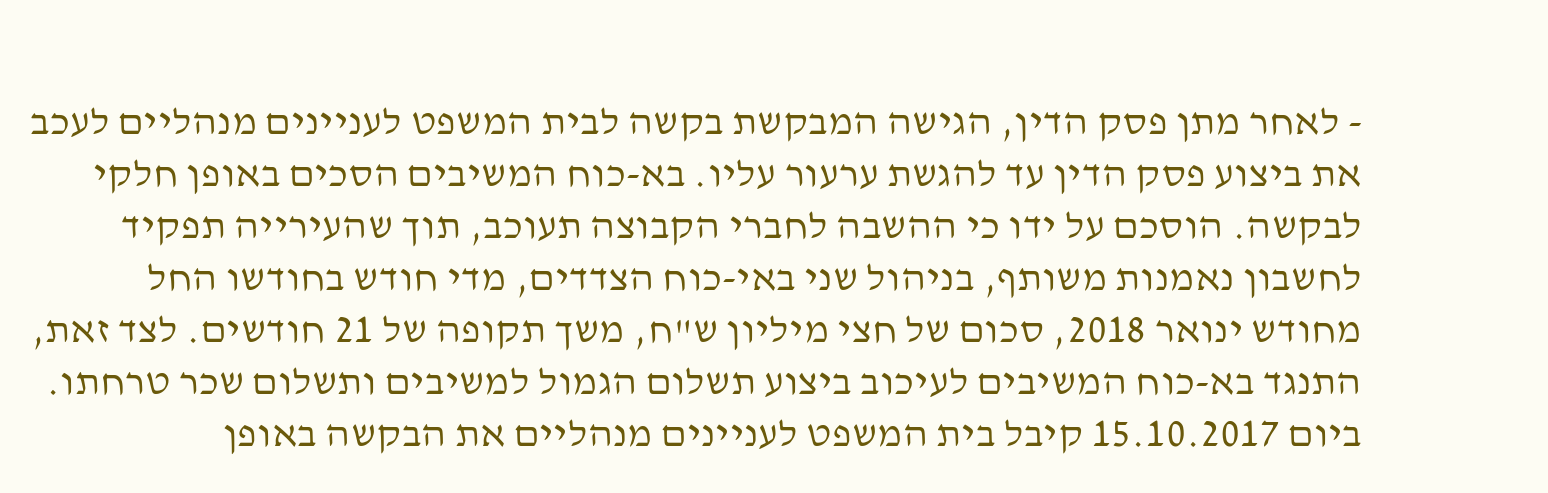- לאחר מתן פסק הדין, הגישה המבקשת בקשה לבית המשפט לעניינים מנהליים לעכב את ביצוע פסק הדין עד להגשת ערעור עליו. בא-כוח המשיבים הסכים באופן חלקי לבקשה. הוסכם על ידו כי ההשבה לחברי הקבוצה תעוכב, תוך שהעירייה תפקיד לחשבון נאמנות משותף, בניהול שני באי-כוח הצדדים, מדי חודש בחודשו החל מחודש ינואר 2018, סכום של חצי מיליון ש"ח, משך תקופה של 21 חודשים. לצד זאת, התנגד בא-כוח המשיבים לעיכוב ביצוע תשלום הגמול למשיבים ותשלום שכר טרחתו. ביום 15.10.2017 קיבל בית המשפט לעניינים מנהליים את הבקשה באופן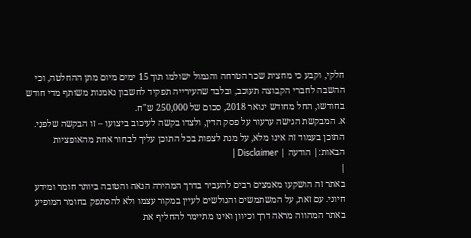חלקי, וקבע כי מחצית שכר הטרחה והגמול ישולמו תוך 15 ימים מיום מתן ההחלטה, וכי ההשבה לחברי הקבוצה תעוכב, ובלבד שהעירייה תפקיד לחשבון נאמנות משותף מדי חודש בחודשו, החל מחודש ינואר 2018, סכום של 250,000 ש"ח.
א. המבקשת הגישה ערעור על פסק הדין, ולצדו בקשה לעיכוב ביצועו – זו הבקשה שלפנַי.
התוכן בעמוד זה אינו מלא, על מנת לצפות בכל התוכן עליך לבחור אחת מהאופציות הבאות:| הודעה | Disclaimer |
|
באתר זה הושקעו מאמצים רבים להעביר בדרך המהירה הנאה והטובה ביותר חומר ומידע חיוני. עם זאת, על המשתמשים והגולשים לעיין במקור עצמו ולא להסתפק בחומר המופיע באתר המהווה מראה דרך וכיוון ואינו מתיימר להחליף את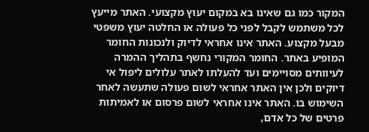המקור כמו גם שאינו בא במקום יעוץ מקצועי. האתר מייעץ לכל משתמש לקבל לפני כל פעולה או החלטה יעוץ משפטי מבעל מקצוע. האתר אינו אחראי לדיוק ולנכונות החומר המופיע באתר. החומר המקורי נחשף בתהליך ההמרה לעיוותים מסויימים ועד להעלתו לאתר עלולים ליפול אי דיוקים ולכן אין האתר אחראי לשום פעולה שתעשה לאחר השימוש בו. האתר אינו אחראי לשום פרסום או לאמיתות פרטים של כל אדם,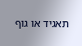תאגיד או גוף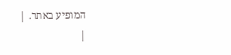המופיע באתר. |
|